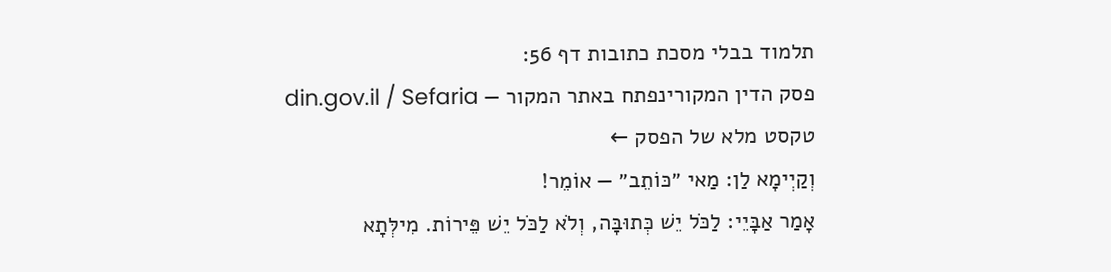תלמוד בבלי מסכת כתובות דף 56:
פסק הדין המקורינפתח באתר המקור — din.gov.il / Sefaria
טקסט מלא של הפסק ←
וְקַיְימָא לַן: מַאי ״כּוֹתֵב״ — אוֹמֵר!
אָמַר אַבָּיֵי: לַכֹּל יֵשׁ כְּתוּבָּה, וְלֹא לַכֹּל יֵשׁ פֵּירוֹת. מִילְּתָא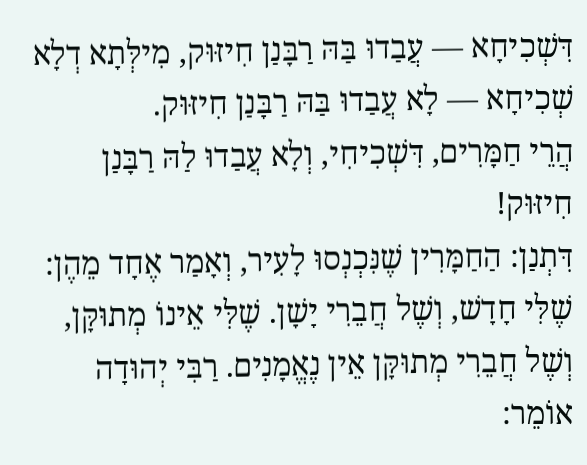דִּשְׁכִיחָא — עֲבַדוּ בַּהּ רַבָּנַן חִיזּוּק, מִילְּתָא דְלָא שְׁכִיחָא — לָא עֲבַדוּ בַּהּ רַבָּנַן חִיזּוּק.
הֲרֵי חַמָּרִים, דִּשְׁכִיחִי, וְלָא עֲבַדוּ לַהּ רַבָּנַן חִיזּוּק!
דִּתְנַן: הַחַמָּרִין שֶׁנִּכְנְסוּ לָעִיר, וְאָמַר אֶחָד מֵהֶן: שֶׁלִּי חָדָשׁ, וְשֶׁל חֲבֵרִי יָשָׁן. שֶׁלִּי אֵינוֹ מְתוּקָּן, וְשֶׁל חֲבֵרִי מְתוּקָּן אֵין נֶאֱמָנִים. רַבִּי יְהוּדָה אוֹמֵר: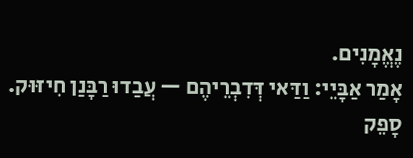נֶאֱמָנִים.
אָמַר אַבָּיֵי: וַדַּאי דְּדִבְרֵיהֶם — עֲבַדוּ רַבָּנַן חִיזּוּק. סָפֵק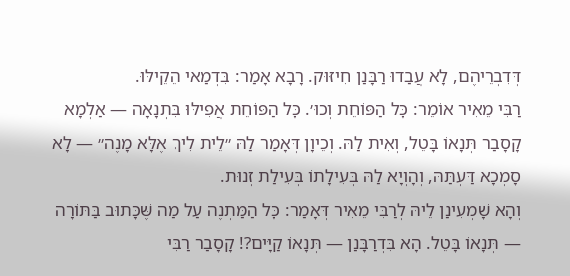דְּדִבְרֵיהֶם, לָא עֲבַדוּ רַבָּנַן חִיזּוּק. רָבָא אָמַר: בִּדְמַאי הֵקֵילּוּ.
רַבִּי מֵאִיר אוֹמֵר: כׇּל הַפּוֹחֵת וְכוּ׳. כׇּל הַפּוֹחֵת אֲפִילּוּ בִּתְנָאָה — אַלְמָא קָסָבַר תְּנָאוֹ בָּטֵל, וְאִית לַהּ. וְכֵיוָן דְּאָמַר לַהּ ״לֵית לִיךְ אֶלָּא מָנֶה״ — לָא סָמְכָא דַּעְתַּהּ, וְהָוְיָא לַהּ בְּעִילָתוֹ בְּעִילַת זְנוּת.
וְהָא שָׁמְעִינַן לֵיהּ לְרַבִּי מֵאִיר דְּאָמַר: כׇּל הַמַּתְנֶה עַל מַה שֶּׁכָּתוּב בַּתּוֹרָה — תְּנָאוֹ בָּטֵל. הָא בִּדְרַבָּנַן — תְּנָאוֹ קַיָּים?! קָסָבַר רַבִּי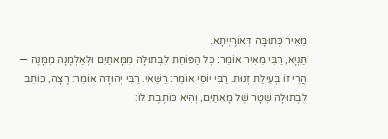מֵאִיר כְּתוּבָּה דְּאוֹרָיְיתָא.
תַּנְיָא, רַבִּי מֵאִיר אוֹמֵר: כׇּל הַפּוֹחֵת לִבְתוּלָה מִמָּאתַיִם וּלְאַלְמָנָה מִמָּנֶה — הֲרֵי זוֹ בְּעִילַת זְנוּת. רַבִּי יוֹסֵי אוֹמֵר: רַשַּׁאי. רַבִּי יְהוּדָה אוֹמֵר: רָצָה, כּוֹתֵב לִבְתוּלָה שְׁטָר שֶׁל מָאתַיִם, וְהִיא כּוֹתֶבֶת לוֹ: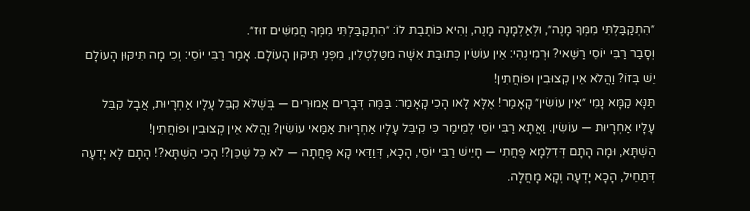״הִתְקַבַּלְתִּי מִמְּךָ מָנֶה״, וּלְאַלְמָנָה מָנֶה, וְהִיא כּוֹתֶבֶת לוֹ: ״הִתְקַבַּלְתִּי מִמְּךָ חֲמִשִּׁים זוּז״.
וְסָבַר רַבִּי יוֹסֵי רַשַּׁאי? וּרְמִינְהִי: אֵין עוֹשִׂין כְּתוּבַּת אִשָּׁה מִטַּלְטְלִין, מִפְּנֵי תִּיקּוּן הָעוֹלָם. אָמַר רַבִּי יוֹסֵי: וְכִי מָה תִּיקּוּן הָעוֹלָם יֵשׁ בְּזוֹ? וַהֲלֹא אֵין קְצוּבִין וּפוֹחֲתִין!
תַּנָּא קַמָּא נָמֵי ״אֵין עוֹשִׂין״ קָאָמַר! אֶלָּא לָאו הָכִי קָאָמַר: בַּמֶּה דְּבָרִים אֲמוּרִים — בְּשֶׁלֹּא קִבֵּל עָלָיו אַחְרָיוּת, אֲבָל קִבֵּל עָלָיו אַחְרָיוּת — עוֹשִׂין. וַאֲתָא רַבִּי יוֹסֵי לְמֵימַר כִּי קִיבֵּל עָלָיו אַחְרָיוּת אַמַּאי עוֹשִׂין? וַהֲלֹא אֵין קְצוּבִין וּפוֹחֲתִין!
הַשְׁתָּא, וּמָה הָתָם דְּדִלְמָא פָּחֲתִי — חָיֵישׁ רַבִּי יוֹסֵי, הָכָא, דְּוַדַּאי קָא פָּחֲתָה — לֹא כׇּל שֶׁכֵּן?! הָכִי הַשְׁתָּא?! הָתָם לָא יָדְעָה דְּתַחֵיל, הָכָא יָדְעָה וְקָא מָחֲלָה.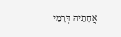אֲחָתֵיהּ דְּרָמֵי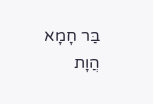בַּר חָמָא הֲוָת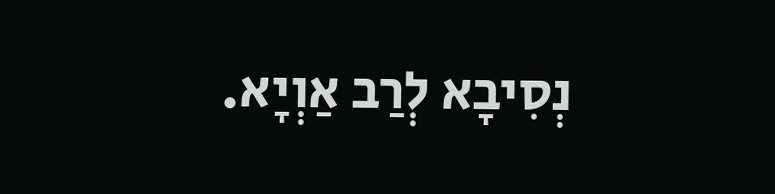נְסִיבָא לְרַב אַוְיָא.